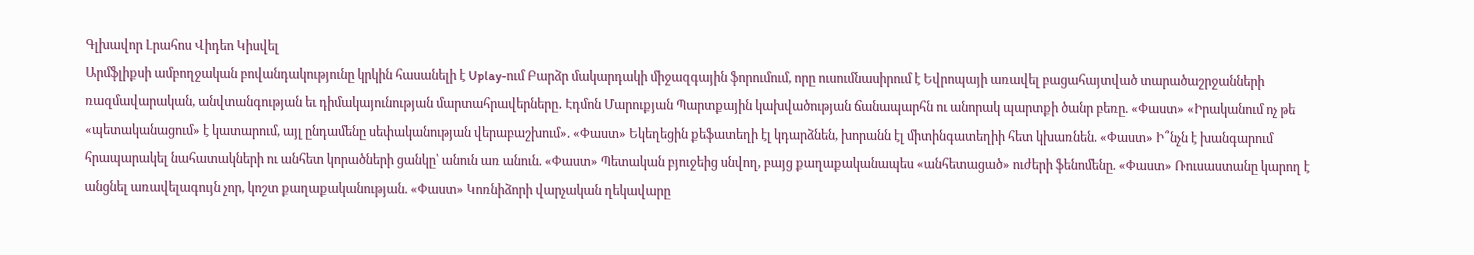Գլխավոր Լրահոս Վիդեո Կիսվել
Արմֆլիքսի ամբողջական բովանդակությունը կրկին հասանելի է Uplay-ում Բարձր մակարդակի միջազգային ֆորումում, որը ուսումնասիրում է Եվրոպայի առավել բացահայտված տարածաշրջանների ռազմավարական, անվտանգության եւ դիմակայունության մարտահրավերները․ Էդմոն Մարուքյան Պարտքային կախվածության ճանապարհն ու անորակ պարտքի ծանր բեռը. «Փաստ» «Իրականում ոչ թե «պետականացում» է կատարում, այլ ընդամենը սեփականության վերաբաշխում». «Փաստ» Եկեղեցին քեֆատեղի էլ կդարձնեն, խորանն էլ միտինգատեղիի հետ կխառնեն. «Փաստ» Ի՞նչն է խանգարում հրապարակել նահատակների ու անհետ կորածների ցանկը՝ անուն առ անուն. «Փաստ» Պետական բյուջեից սնվող, բայց քաղաքականապես «անհետացած» ուժերի ֆենոմենը. «Փաստ» Ռուսաստանը կարող է անցնել առավելագույն չոր, կոշտ քաղաքականության. «Փաստ» Կոռնիձորի վարչական ղեկավարը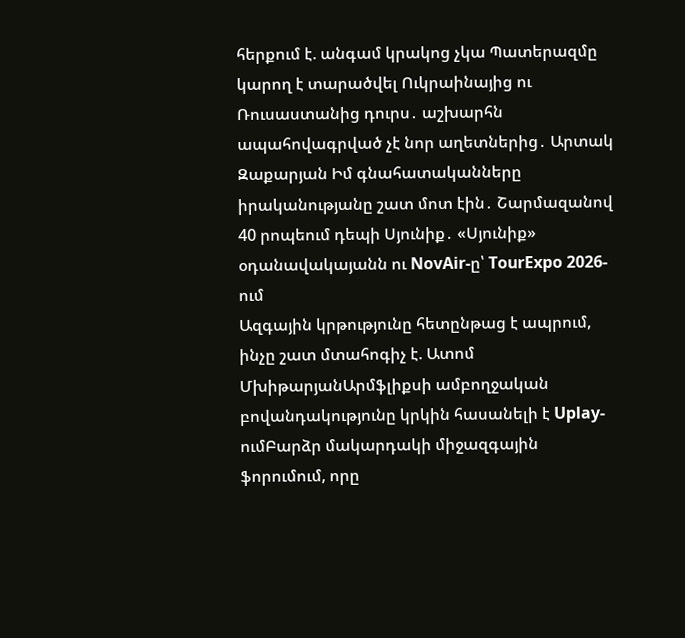հերքում է. անգամ կրակոց չկա Պատերազմը կարող է տարածվել Ուկրաինայից ու Ռուսաստանից դուրս․ աշխարհն ապահովագրված չէ նոր աղետներից․ Արտակ Զաքարյան Իմ գնահատականները իրականությանը շատ մոտ էին․ Շարմազանով 40 րոպեում դեպի Սյունիք․ «Սյունիք» օդանավակայանն ու NovAir-ը՝ TourExpo 2026-ում
Ազգային կրթությունը հետընթաց է ապրում, ինչը շատ մտահոգիչ է. Ատոմ ՄխիթարյանԱրմֆլիքսի ամբողջական բովանդակությունը կրկին հասանելի է Uplay-ումԲարձր մակարդակի միջազգային ֆորումում, որը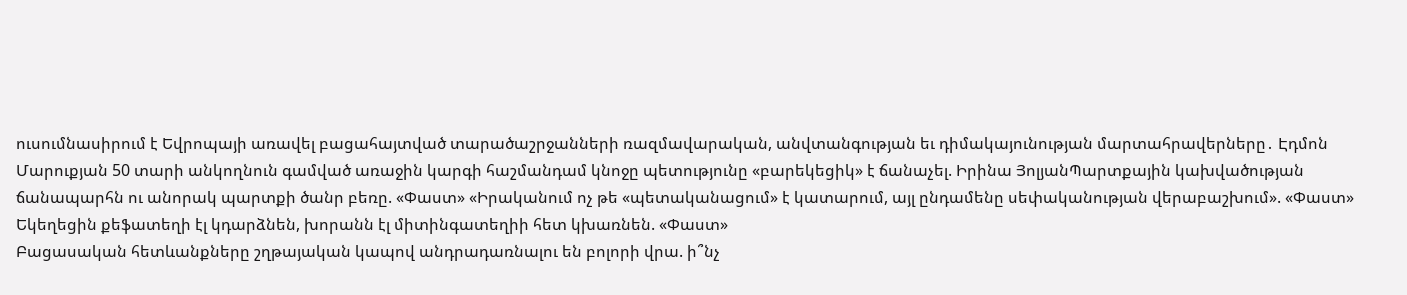ուսումնասիրում է Եվրոպայի առավել բացահայտված տարածաշրջանների ռազմավարական, անվտանգության եւ դիմակայունության մարտահրավերները․ Էդմոն Մարուքյան 50 տարի անկողնուն գամված առաջին կարգի հաշմանդամ կնոջը պետությունը «բարեկեցիկ» է ճանաչել. Իրինա ՅոլյանՊարտքային կախվածության ճանապարհն ու անորակ պարտքի ծանր բեռը. «Փաստ» «Իրականում ոչ թե «պետականացում» է կատարում, այլ ընդամենը սեփականության վերաբաշխում». «Փաստ» Եկեղեցին քեֆատեղի էլ կդարձնեն, խորանն էլ միտինգատեղիի հետ կխառնեն. «Փաստ»
Բացասական հետևանքները շղթայական կապով անդրադառնալու են բոլորի վրա. ի՞նչ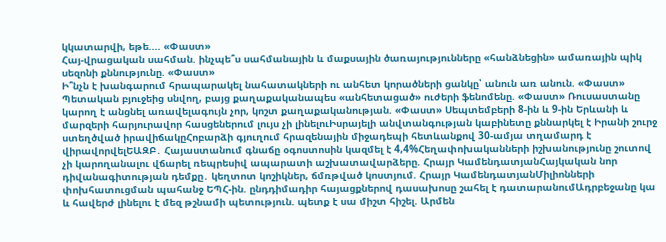կկատարվի, եթե.... «Փաստ»
Հայ-վրացական սահման. ինչպե՞ս սահմանային և մաքսային ծառայությունները «հանձնեցին» ամառային պիկ սեզոնի քննությունը. «Փաստ»
Ի՞նչն է խանգարում հրապարակել նահատակների ու անհետ կորածների ցանկը՝ անուն առ անուն. «Փաստ» Պետական բյուջեից սնվող, բայց քաղաքականապես «անհետացած» ուժերի ֆենոմենը. «Փաստ» Ռուսաստանը կարող է անցնել առավելագույն չոր, կոշտ քաղաքականության. «Փաստ» Սեպտեմբերի 8-ին և 9-ին Երևանի և մարզերի հարյուրավոր հասցեներում լույս չի լինելուԻսրայելի անվտանգության կաբինետը քննարկել է Իրանի շուրջ ստեղծված իրավիճակըՀոբարձի գյուղում հրազենային միջադեպի հետևանքով 30-ամյա տղամարդ է վիրավորվելԵԱԶԲ․ Հայաստանում գնաճը օգոստոսին կազմել է 4,4%Հեղափոխականների իշխանությունը շուտով չի կարողանալու վճարել ռեպրեսիվ ապարատի աշխատավարձերը. Հրայր ԿամենդատյանՀայկական նոր դիվանագիտության դեմքը․ կեղտոտ կոշիկներ, ճմռթված կոստյում. Հրայր ԿամենդատյանՄիլիոնների փոխհատուցման պահանջ ԵՊՀ-ին. ընդդիմադիր հայացքներով դասախոսը շահել է դատարանումԱդրբեջանը կա և հավերժ լինելու է մեզ թշնամի պետություն. պետք է սա միշտ հիշել. Արմեն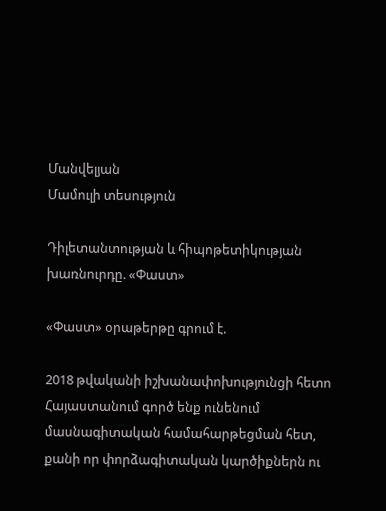Մանվելյան
Մամուլի տեսություն

Դիլետանտության և հիպոթետիկության խառնուրդը. «Փաստ»

«Փաստ» օրաթերթը գրում է.

2018 թվականի իշխանափոխությունցի հետո Հայաստանում գործ ենք ունենում մասնագիտական համահարթեցման հետ, քանի որ փորձագիտական կարծիքներն ու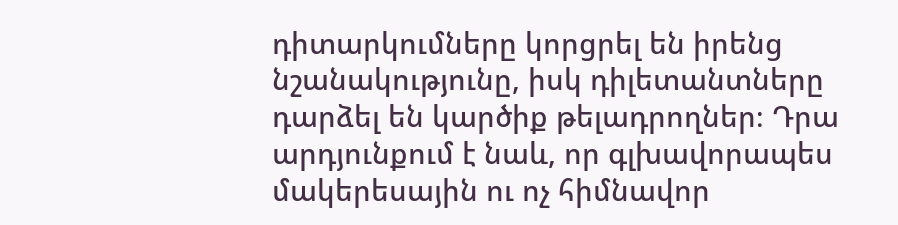դիտարկումները կորցրել են իրենց նշանակությունը, իսկ դիլետանտները դարձել են կարծիք թելադրողներ։ Դրա արդյունքում է նաև, որ գլխավորապես մակերեսային ու ոչ հիմնավոր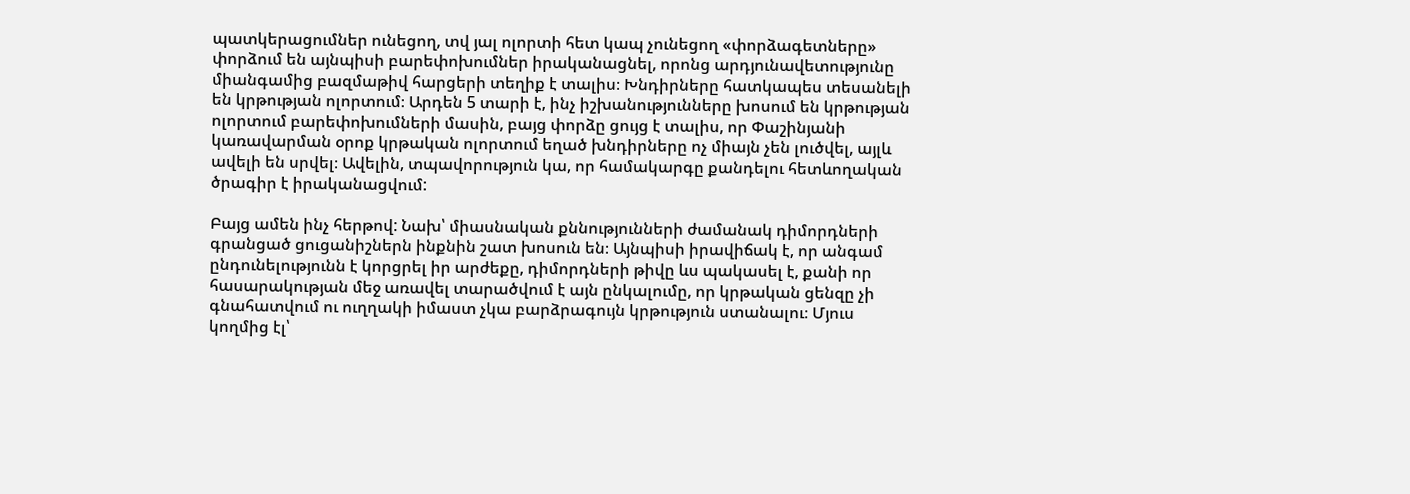պատկերացումներ ունեցող, տվ յալ ոլորտի հետ կապ չունեցող «փորձագետները» փորձում են այնպիսի բարեփոխումներ իրականացնել, որոնց արդյունավետությունը միանգամից բազմաթիվ հարցերի տեղիք է տալիս։ Խնդիրները հատկապես տեսանելի են կրթության ոլորտում։ Արդեն 5 տարի է, ինչ իշխանությունները խոսում են կրթության ոլորտում բարեփոխումների մասին, բայց փորձը ցույց է տալիս, որ Փաշինյանի կառավարման օրոք կրթական ոլորտում եղած խնդիրները ոչ միայն չեն լուծվել, այլև ավելի են սրվել։ Ավելին, տպավորություն կա, որ համակարգը քանդելու հետևողական ծրագիր է իրականացվում:

Բայց ամեն ինչ հերթով: Նախ՝ միասնական քննությունների ժամանակ դիմորդների գրանցած ցուցանիշներն ինքնին շատ խոսուն են։ Այնպիսի իրավիճակ է, որ անգամ ընդունելությունն է կորցրել իր արժեքը, դիմորդների թիվը ևս պակասել է, քանի որ հասարակության մեջ առավել տարածվում է այն ընկալումը, որ կրթական ցենզը չի գնահատվում ու ուղղակի իմաստ չկա բարձրագույն կրթություն ստանալու։ Մյուս կողմից էլ՝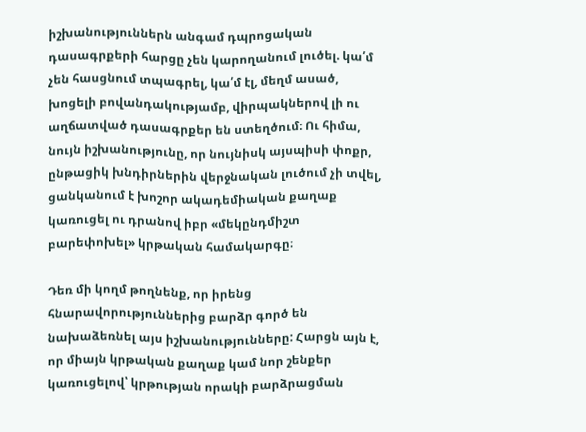իշխանություններն անգամ դպրոցական դասագրքերի հարցը չեն կարողանում լուծել. կա՛մ չեն հասցնում տպագրել, կա՛մ էլ, մեղմ ասած, խոցելի բովանդակությամբ, վիրպակներով լի ու աղճատված դասագրքեր են ստեղծում։ Ու հիմա, նույն իշխանությունը, որ նույնիսկ այսպիսի փոքր, ընթացիկ խնդիրներին վերջնական լուծում չի տվել, ցանկանում է խոշոր ակադեմիական քաղաք կառուցել ու դրանով իբր «մեկընդմիշտ բարեփոխել» կրթական համակարգը։

Դեռ մի կողմ թողնենք, որ իրենց հնարավորություններից բարձր գործ են նախաձեռնել այս իշխանությունները: Հարցն այն է, որ միայն կրթական քաղաք կամ նոր շենքեր կառուցելով՝ կրթության որակի բարձրացման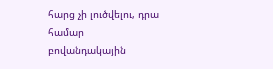հարց չի լուծվելու, դրա համար բովանդակային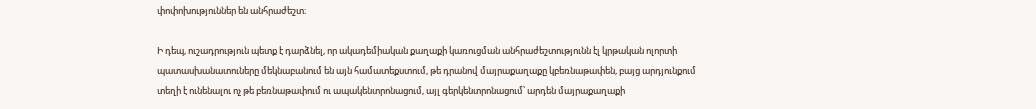փոփոխություններ են անհրաժեշտ։

Ի դեպ, ուշադրություն պետք է դարձնել, որ ակադեմիական քաղաքի կառուցման անհրաժեշտությունն էլ կրթական ոլորտի պատասխանատուները մեկնաբանում են այն համատեքստում, թե դրանով մայրաքաղաքը կբեռնաթափեն, բայց արդյունքում տեղի է ունենալու ոչ թե բեռնաթափում ու ապակենտրոնացում, այլ գերկենտրոնացում՝ արդեն մայրաքաղաքի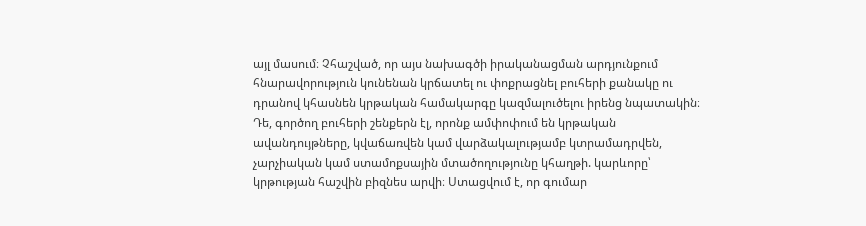այլ մասում։ Չհաշված, որ այս նախագծի իրականացման արդյունքում հնարավորություն կունենան կրճատել ու փոքրացնել բուհերի քանակը ու դրանով կհասնեն կրթական համակարգը կազմալուծելու իրենց նպատակին։ Դե, գործող բուհերի շենքերն էլ, որոնք ամփոփում են կրթական ավանդույթները, կվաճառվեն կամ վարձակալությամբ կտրամադրվեն, չարչիական կամ ստամոքսային մտածողությունը կհաղթի. կարևորը՝ կրթության հաշվին բիզնես արվի։ Ստացվում է, որ գումար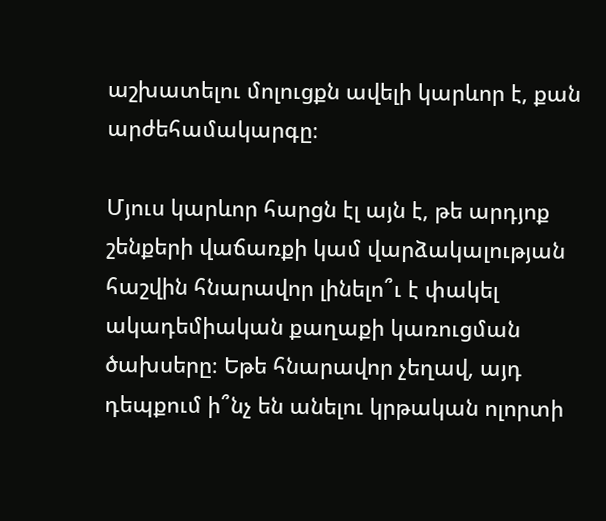աշխատելու մոլուցքն ավելի կարևոր է, քան արժեհամակարգը։

Մյուս կարևոր հարցն էլ այն է, թե արդյոք շենքերի վաճառքի կամ վարձակալության հաշվին հնարավոր լինելո՞ւ է փակել ակադեմիական քաղաքի կառուցման ծախսերը։ Եթե հնարավոր չեղավ, այդ դեպքում ի՞նչ են անելու կրթական ոլորտի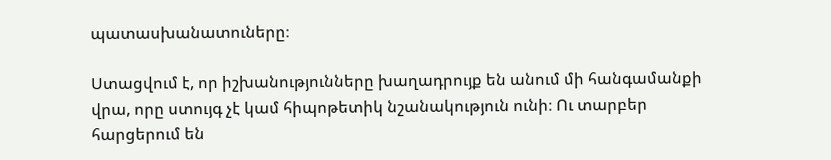պատասխանատուները։

Ստացվում է, որ իշխանությունները խաղադրույք են անում մի հանգամանքի վրա, որը ստույգ չէ կամ հիպոթետիկ նշանակություն ունի։ Ու տարբեր հարցերում են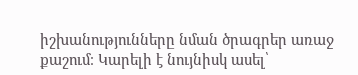իշխանությունները նման ծրագրեր առաջ քաշում։ Կարելի է նույնիսկ ասել՝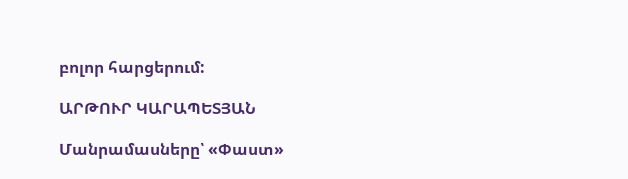բոլոր հարցերում:

ԱՐԹՈՒՐ ԿԱՐԱՊԵՏՅԱՆ

Մանրամասները՝ «Փաստ»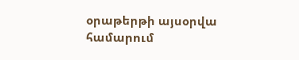օրաթերթի այսօրվա համարում